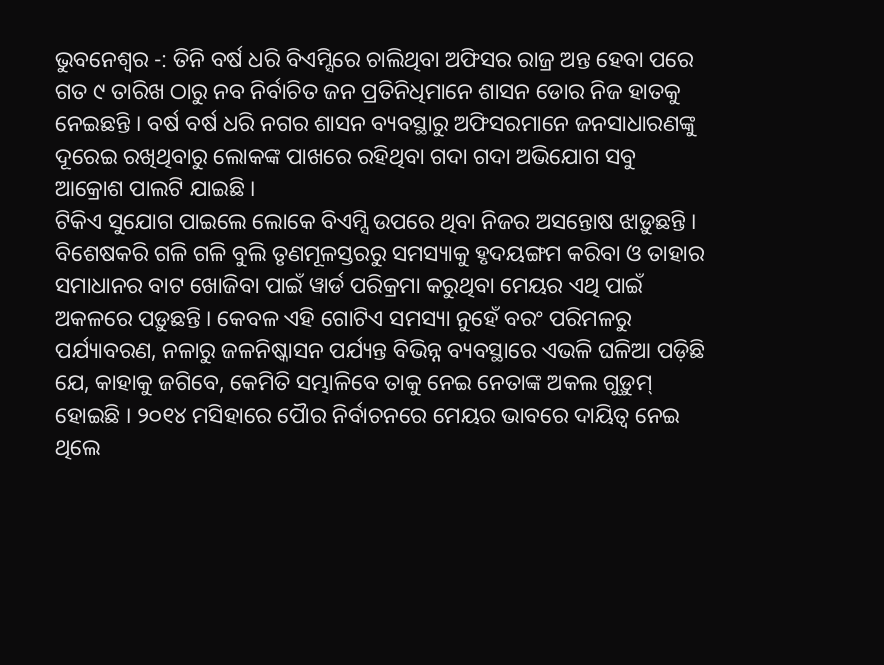ଭୁବନେଶ୍ୱର -: ତିନି ବର୍ଷ ଧରି ବିଏମ୍ସିରେ ଚାଲିଥିବା ଅଫିସର ରାଜ୍ର ଅନ୍ତ ହେବା ପରେ ଗତ ୯ ତାରିଖ ଠାରୁ ନବ ନିର୍ବାଚିତ ଜନ ପ୍ରତିନିଧିମାନେ ଶାସନ ଡୋର ନିଜ ହାତକୁ ନେଇଛନ୍ତି । ବର୍ଷ ବର୍ଷ ଧରି ନଗର ଶାସନ ବ୍ୟବସ୍ଥାରୁ ଅଫିସରମାନେ ଜନସାଧାରଣଙ୍କୁ ଦୂରେଇ ରଖିଥିବାରୁ ଲୋକଙ୍କ ପାଖରେ ରହିଥିବା ଗଦା ଗଦା ଅଭିଯୋଗ ସବୁ ଆକ୍ରୋଶ ପାଲଟି ଯାଇଛି ।
ଟିକିଏ ସୁଯୋଗ ପାଇଲେ ଲୋକେ ବିଏମ୍ସି ଉପରେ ଥିବା ନିଜର ଅସନ୍ତୋଷ ଝାଡ଼ୁଛନ୍ତି । ବିଶେଷକରି ଗଳି ଗଳି ବୁଲି ତୃଣମୂଳସ୍ତରରୁ ସମସ୍ୟାକୁ ହୃଦୟଙ୍ଗମ କରିବା ଓ ତାହାର ସମାଧାନର ବାଟ ଖୋଜିବା ପାଇଁ ୱାର୍ଡ ପରିକ୍ରମା କରୁଥିବା ମେୟର ଏଥି ପାଇଁ ଅକଳରେ ପଡ଼ୁଛନ୍ତି । କେବଳ ଏହି ଗୋଟିଏ ସମସ୍ୟା ନୁହେଁ ବରଂ ପରିମଳରୁ ପର୍ଯ୍ୟାବରଣ, ନଳାରୁ ଜଳନିଷ୍କାସନ ପର୍ଯ୍ୟନ୍ତ ବିଭିନ୍ନ ବ୍ୟବସ୍ଥାରେ ଏଭଳି ଘଳିଆ ପଡ଼ିଛି ଯେ, କାହାକୁ ଜଗିବେ, କେମିତି ସମ୍ଭାଳିବେ ତାକୁ ନେଇ ନେତାଙ୍କ ଅକଲ ଗୁଡ଼ୁମ୍ ହୋଇଛି । ୨୦୧୪ ମସିହାରେ ପୈାର ନିର୍ବାଚନରେ ମେୟର ଭାବରେ ଦାୟିତ୍ୱ ନେଇ ଥିଲେ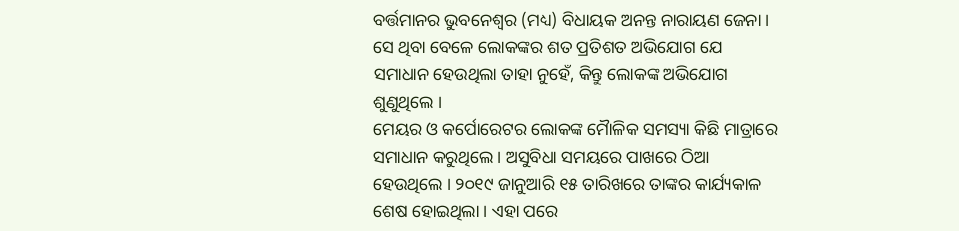ବର୍ତ୍ତମାନର ଭୁବନେଶ୍ୱର (ମଧ୍ୟ) ବିଧାୟକ ଅନନ୍ତ ନାରାୟଣ ଜେନା । ସେ ଥିବା ବେଳେ ଲୋକଙ୍କର ଶତ ପ୍ରତିଶତ ଅଭିଯୋଗ ଯେ ସମାଧାନ ହେଉଥିଲା ତାହା ନୁହେଁ, କିନ୍ତୁ ଲୋକଙ୍କ ଅଭିଯୋଗ ଶୁଣୁଥିଲେ ।
ମେୟର ଓ କର୍ପୋରେଟର ଲୋକଙ୍କ ମୈାଳିକ ସମସ୍ୟା କିଛି ମାତ୍ରାରେ ସମାଧାନ କରୁଥିଲେ । ଅସୁବିଧା ସମୟରେ ପାଖରେ ଠିଆ ହେଉଥିଲେ । ୨୦୧୯ ଜାନୁଆରି ୧୫ ତାରିଖରେ ତାଙ୍କର କାର୍ଯ୍ୟକାଳ ଶେଷ ହୋଇଥିଲା । ଏହା ପରେ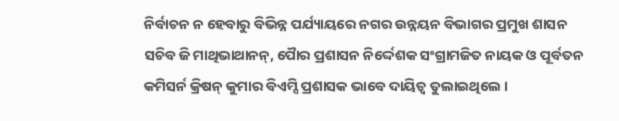ନିର୍ବାଚନ ନ ହେବାରୁ ବିଭିନ୍ନ ପର୍ଯ୍ୟାୟରେ ନଗର ଉନ୍ନୟନ ବିଭାଗର ପ୍ରମୁଖ ଶାସନ ସଚିବ ଜି ମାଥିଭାଥାନନ୍, ପୈାର ପ୍ରଶାସନ ନିର୍ଦ୍ଦେଶକ ସଂଗ୍ରାମଜିତ ନାୟକ ଓ ପୂର୍ବତନ କମିସର୍ନ କ୍ରିଷନ୍ କୁମାର ବିଏମ୍ସି ପ୍ରଶାସକ ଭାବେ ଦାୟିତ୍ୱ ତୁଲାଇଥିଲେ ।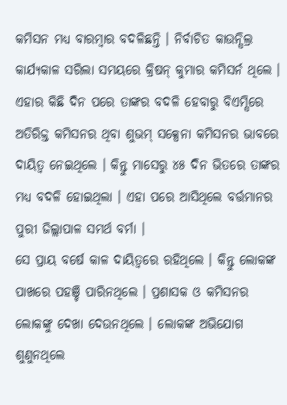କମିସନ ମଧ୍ୟ ବାରମ୍ବାର ବଦଳିଛନ୍ତି । ନିର୍ବାଚିତ କାଉନ୍ସିଲ୍ର କାର୍ଯ୍ୟକାଳ ସରିଲା ସମୟରେ କ୍ରିଷନ୍ କୁମାର କମିସର୍ନ ଥିଲେ । ଏହାର କିଛି ଦିନ ପରେ ତାଙ୍କର ବଦଳି ହେବାରୁ ବିଏମ୍ସିରେ ଅତିରିକ୍ତ କମିସନର ଥିବା ଶୁଭମ୍ ସକ୍ସେନା କମିସନର ଭାବରେ ଦାୟିତ୍ୱ ନେଇଥିଲେ । କିନ୍ତୁ ମାସେରୁ ୪୫ ଦିନ ଭିତରେ ତାଙ୍କର ମଧ୍ୟ ବଦଳି ହୋଇଥିଲା । ଏହା ପରେ ଆସିଥିଲେ ବର୍ତ୍ତମାନର ପୁରୀ ଜିଲ୍ଲାପାଳ ସମର୍ଥ ବର୍ମା ।
ସେ ପ୍ରାୟ ବର୍ଷେ କାଳ ଦାୟିତ୍ୱରେ ରହିଥିଲେ । କିନ୍ତୁ ଲୋକଙ୍କ ପାଖରେ ପହଞ୍ଚି ପାରିନଥିଲେ । ପ୍ରଶାସକ ଓ କମିସନର ଲୋକଙ୍କୁ ଦେଖା ଦେଉନଥିଲେ । ଲୋକଙ୍କ ଅଭିଯୋଗ ଶୁଣୁନଥିଲେ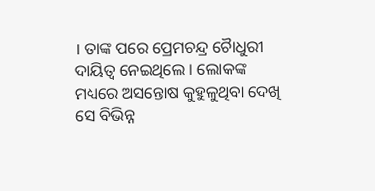। ତାଙ୍କ ପରେ ପ୍ରେମଚନ୍ଦ୍ର ଚୈାଧୁରୀ ଦାୟିତ୍ୱ ନେଇଥିଲେ । ଲୋକଙ୍କ ମଧ୍ୟରେ ଅସନ୍ତୋଷ କୁହୁଳୁଥିବା ଦେଖି ସେ ବିଭିନ୍ନ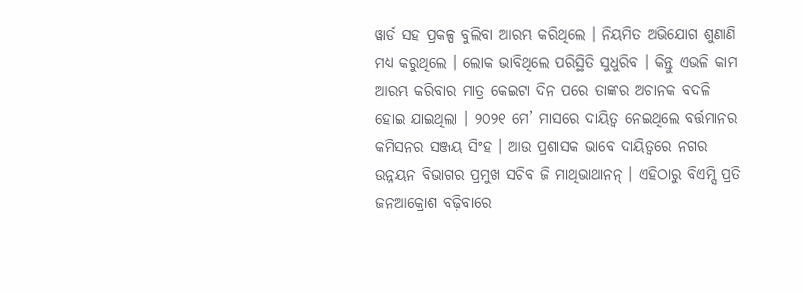ୱାର୍ଡ ସହ ପ୍ରକଳ୍ପ ବୁଲିବା ଆରମ୍ଭ କରିଥିଲେ । ନିୟମିତ ଅଭିଯୋଗ ଶୁଣାଣି ମଧ୍ୟ କରୁଥିଲେ । ଲୋକ ଭାବିଥିଲେ ପରିସ୍ଥିତି ସୁଧୁରିବ । କିନ୍ତୁ ଏଭଳି କାମ ଆରମ୍ଭ କରିବାର ମାତ୍ର କେଇଟା ଦିନ ପରେ ତାଙ୍କର ଅଚାନକ ବଦଳି ହୋଇ ଯାଇଥିଲା । ୨୦୨୧ ମେ’ ମାସରେ ଦାୟିତ୍ୱ ନେଇଥିଲେ ବର୍ତ୍ତମାନର କମିସନର ସଞ୍ଜୟ ସିଂହ । ଆଉ ପ୍ରଶାସକ ଭାବେ ଦାୟିତ୍ୱରେ ନଗର ଉନ୍ନୟନ ବିଭାଗର ପ୍ରମୁଖ ସଚିବ ଜି ମାଥିଭାଥାନନ୍ । ଏହିଠାରୁ ବିଏମ୍ସି ପ୍ରତି ଜନଆକ୍ରୋଶ ବଢ଼ିବାରେ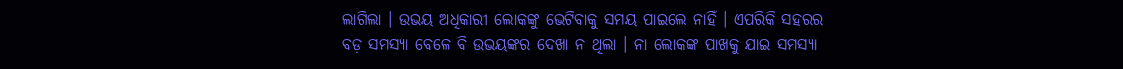ଲାଗିଲା । ଉଭୟ ଅଧିକାରୀ ଲୋକଙ୍କୁ ଭେଟିବାକୁ ସମୟ ପାଇଲେ ନାହିଁ । ଏପରିକି ସହରର ବଡ଼ ସମସ୍ୟା ବେଳେ ବି ଉଭୟଙ୍କର ଦେଖା ନ ଥିଲା । ନା ଲୋକଙ୍କ ପାଖକୁ ଯାଇ ସମସ୍ୟା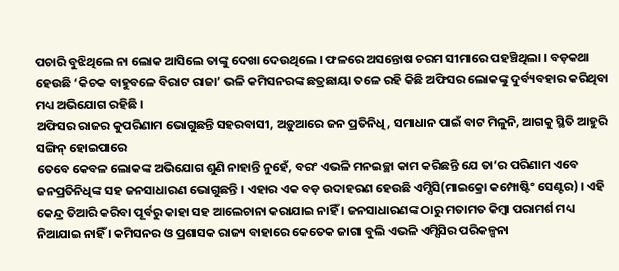ପଚାରି ବୁଝିଥିଲେ ନା ଲୋକ ଆସିଲେ ତାଙ୍କୁ ଦେଖା ଦେଉଥିଲେ । ଫଳରେ ଅସନ୍ତୋଷ ଚରମ ସୀମାରେ ପହଞ୍ଚିଥିଲା । ବଡ଼କଥା ହେଉଛି ‘କିଚକ ବାହୁବଳେ ବିରାଟ ରାଜା’ ଭଳି କମିସନରଙ୍କ ଛତ୍ରଛାୟା ତଳେ ରହି କିଛି ଅଫିସର ଲୋକଙ୍କୁ ଦୁର୍ବ୍ୟବହାର କରିଥିବା ମଧ୍ୟ ଅଭିଯୋଗ ରହିଛି ।
ଅଫିସର ରାଜର କୁପରିଣାମ ଭୋଗୁଛନ୍ତି ସହରବାସୀ, ଅଡ଼ୁଆରେ ଜନ ପ୍ରତିନିଧି, ସମାଧାନ ପାଇଁ ବାଟ ମିଳୁନି, ଆଗକୁ ସ୍ଥିତି ଆହୁରି ସଙ୍ଗିନ୍ ହୋଇପାରେ
ତେବେ କେବଳ ଲୋକଙ୍କ ଅଭିଯୋଗ ଶୁଣି ନାହାନ୍ତି ନୁହେଁ, ବରଂ ଏଭଳି ମନଇଚ୍ଛା କାମ କରିଛନ୍ତି ଯେ ତା’ର ପରିଣାମ ଏବେ ଜନପ୍ରତିନିଧିଙ୍କ ସହ ଜନସାଧାରଣ ଭୋଗୁଛନ୍ତି । ଏହାର ଏକ ବଡ଼ ଉଦାହରଣ ହେଉଛି ଏମ୍ସିସି(ମାଇକ୍ରୋ କମ୍ପୋଷ୍ଟିଂ ସେଣ୍ଟର) । ଏହି କେନ୍ଦ୍ର ତିଆରି କରିବା ପୂର୍ବରୁ କାହା ସହ ଆଲେଚାନା କରାଯାଇ ନାହିଁ । ଜନସାଧାରଣଙ୍କ ଠାରୁ ମତାମତ କିମ୍ବା ପରାମର୍ଶ ମଧ୍ୟ ନିଆଯାଇ ନାହିଁ । କମିସନର ଓ ପ୍ରଶାସକ ରାଜ୍ୟ ବାହାରେ କେତେକ ଜାଗା ବୁଲି ଏଭଳି ଏମ୍ସିସିର ପରିକଳ୍ପନା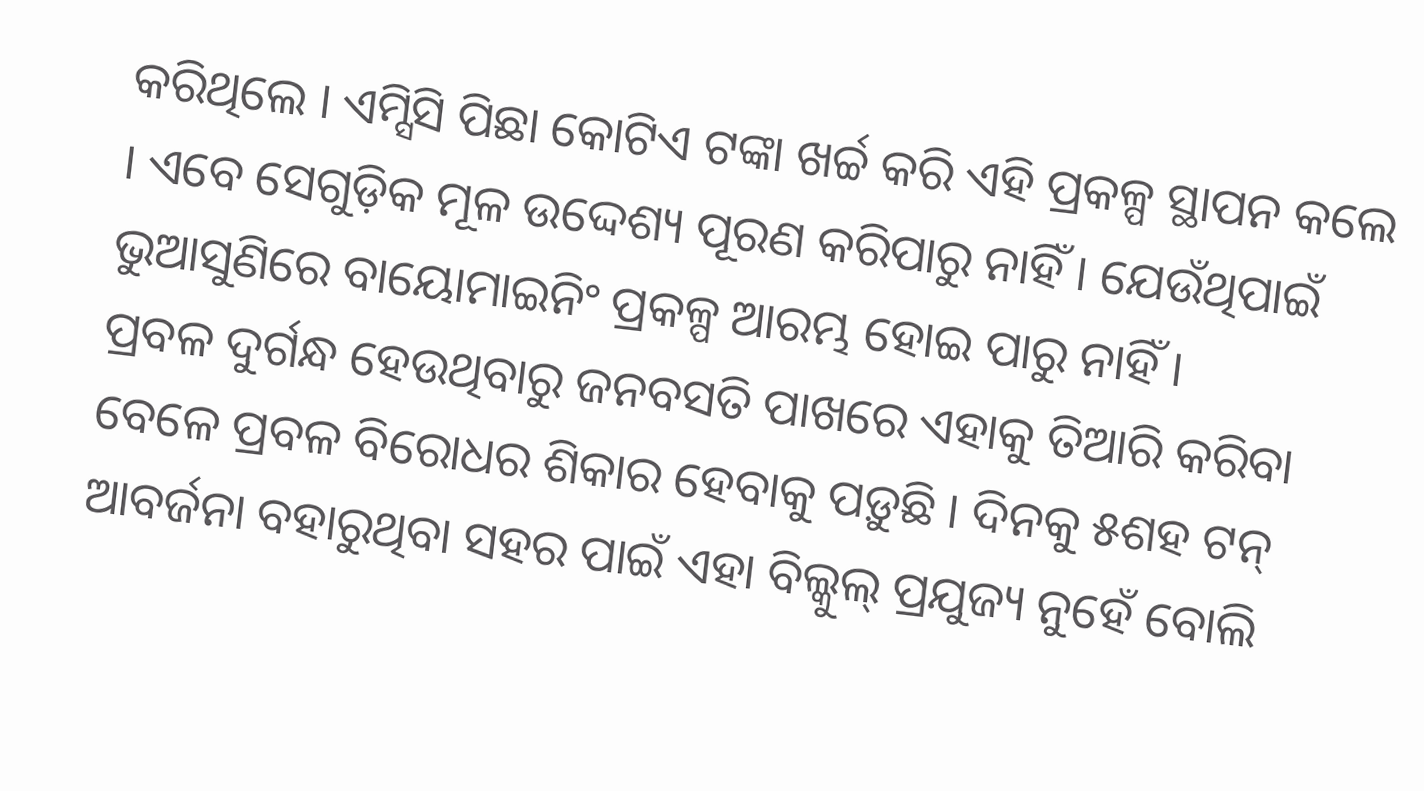କରିଥିଲେ । ଏମ୍ସିସି ପିଛା କୋଟିଏ ଟଙ୍କା ଖର୍ଚ୍ଚ କରି ଏହି ପ୍ରକଳ୍ପ ସ୍ଥାପନ କଲେ । ଏବେ ସେଗୁଡ଼ିକ ମୂଳ ଉଦ୍ଦେଶ୍ୟ ପୂରଣ କରିପାରୁ ନାହିଁ । ଯେଉଁଥିପାଇଁ ଭୁଆସୁଣିରେ ବାୟୋମାଇନିଂ ପ୍ରକଳ୍ପ ଆରମ୍ଭ ହୋଇ ପାରୁ ନାହିଁ ।
ପ୍ରବଳ ଦୁର୍ଗନ୍ଧ ହେଉଥିବାରୁ ଜନବସତି ପାଖରେ ଏହାକୁ ତିଆରି କରିବା ବେଳେ ପ୍ରବଳ ବିରୋଧର ଶିକାର ହେବାକୁ ପଡ଼ୁଛି । ଦିନକୁ ୫ଶହ ଟନ୍ ଆବର୍ଜନା ବହାରୁଥିବା ସହର ପାଇଁ ଏହା ବିଲ୍କୁଲ୍ ପ୍ରଯୁଜ୍ୟ ନୁହେଁ ବୋଲି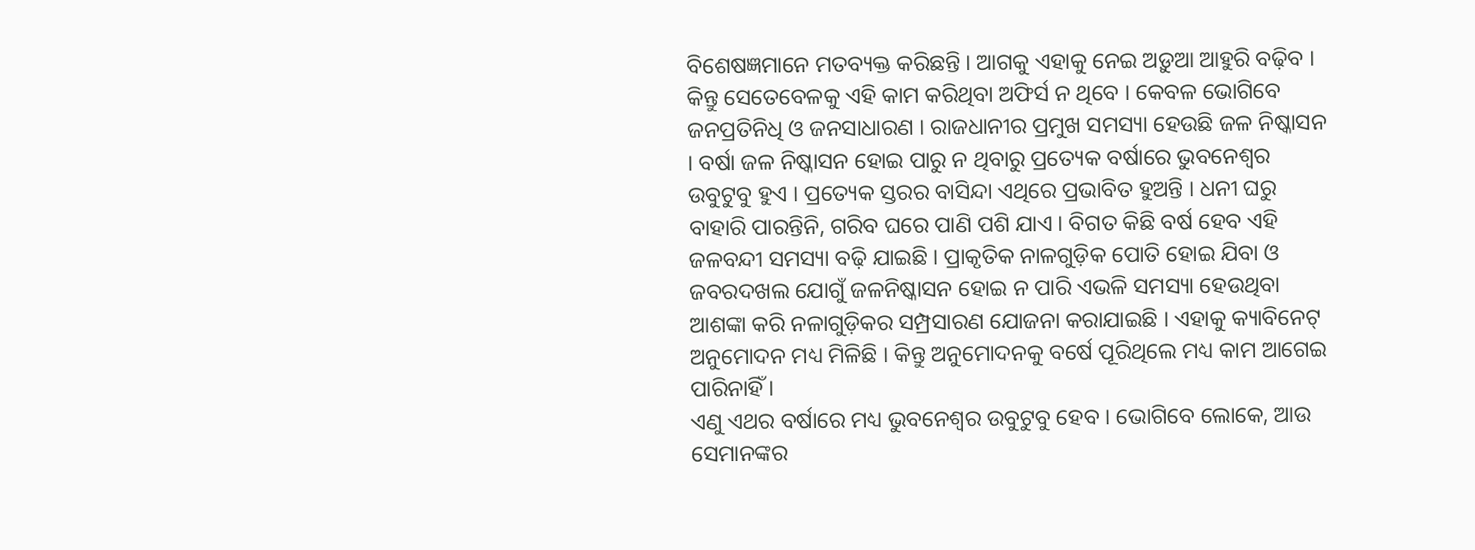ବିଶେଷଜ୍ଞମାନେ ମତବ୍ୟକ୍ତ କରିଛନ୍ତି । ଆଗକୁ ଏହାକୁ ନେଇ ଅଡ଼ୁଆ ଆହୁରି ବଢ଼ିବ । କିନ୍ତୁ ସେତେବେଳକୁ ଏହି କାମ କରିଥିବା ଅଫିର୍ସ ନ ଥିବେ । କେବଳ ଭୋଗିବେ ଜନପ୍ରତିନିଧି ଓ ଜନସାଧାରଣ । ରାଜଧାନୀର ପ୍ରମୁଖ ସମସ୍ୟା ହେଉଛି ଜଳ ନିଷ୍କାସନ । ବର୍ଷା ଜଳ ନିଷ୍କାସନ ହୋଇ ପାରୁ ନ ଥିବାରୁ ପ୍ରତ୍ୟେକ ବର୍ଷାରେ ଭୁବନେଶ୍ୱର ଉବୁଟୁବୁ ହୁଏ । ପ୍ରତ୍ୟେକ ସ୍ତରର ବାସିନ୍ଦା ଏଥିରେ ପ୍ରଭାବିତ ହୁଅନ୍ତି । ଧନୀ ଘରୁ ବାହାରି ପାରନ୍ତିନି, ଗରିବ ଘରେ ପାଣି ପଶି ଯାଏ । ବିଗତ କିଛି ବର୍ଷ ହେବ ଏହି ଜଳବନ୍ଦୀ ସମସ୍ୟା ବଢ଼ି ଯାଇଛି । ପ୍ରାକୃତିକ ନାଳଗୁଡ଼ିକ ପୋତି ହୋଇ ଯିବା ଓ ଜବରଦଖଲ ଯୋଗୁଁ ଜଳନିଷ୍କାସନ ହୋଇ ନ ପାରି ଏଭଳି ସମସ୍ୟା ହେଉଥିବା ଆଶଙ୍କା କରି ନଳାଗୁଡ଼ିକର ସମ୍ପ୍ରସାରଣ ଯୋଜନା କରାଯାଇଛି । ଏହାକୁ କ୍ୟାବିନେଟ୍ ଅନୁମୋଦନ ମଧ୍ୟ ମିଳିଛି । କିନ୍ତୁ ଅନୁମୋଦନକୁ ବର୍ଷେ ପୂରିଥିଲେ ମଧ୍ୟ କାମ ଆଗେଇ ପାରିନାହିଁ ।
ଏଣୁ ଏଥର ବର୍ଷାରେ ମଧ୍ୟ ଭୁବନେଶ୍ୱର ଉବୁଟୁବୁ ହେବ । ଭୋଗିବେ ଲୋକେ, ଆଉ ସେମାନଙ୍କର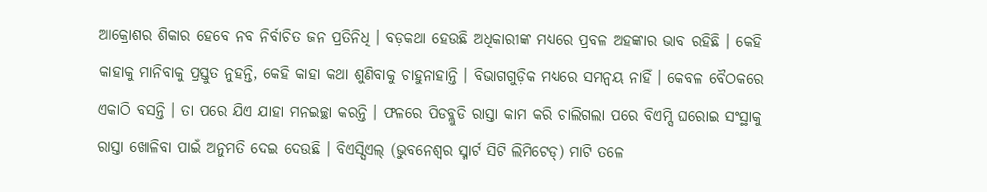ଆକ୍ରୋଶର ଶିକାର ହେବେ ନବ ନିର୍ବାଚିତ ଜନ ପ୍ରତିନିଧି । ବଡ଼କଥା ହେଉଛି ଅଧିକାରୀଙ୍କ ମଧ୍ୟରେ ପ୍ରବଳ ଅହଙ୍କାର ଭାବ ରହିଛି । କେହି କାହାକୁ ମାନିବାକୁ ପ୍ରସ୍ତୁତ ନୁହନ୍ତି, କେହି କାହା କଥା ଶୁଣିବାକୁ ଚାହୁନାହାନ୍ତି । ବିଭାଗଗୁଡ଼ିକ ମଧ୍ୟରେ ସମନ୍ୱୟ ନାହିଁ । କେବଳ ବୈଠକରେ ଏକାଠି ବସନ୍ତି । ତା ପରେ ଯିଏ ଯାହା ମନଇଚ୍ଛା କରନ୍ତି । ଫଳରେ ପିଡବ୍ଲୁଡି ରାସ୍ତା କାମ କରି ଚାଲିଗଲା ପରେ ବିଏମ୍ସି ଘରୋଇ ସଂସ୍ଥାକୁ ରାସ୍ତା ଖୋଳିବା ପାଇଁ ଅନୁମତି ଦେଇ ଦେଉଛି । ବିଏସ୍ସିଏଲ୍ (ଭୁବନେଶ୍ୱର ସ୍ମାର୍ଟ ସିଟି ଲିମିଟେଡ୍) ମାଟି ତଳେ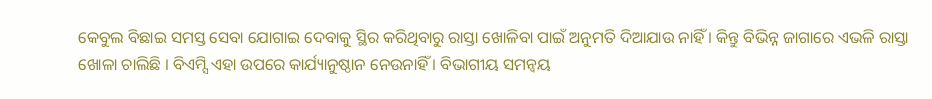କେବୁଲ ବିଛାଇ ସମସ୍ତ ସେବା ଯୋଗାଇ ଦେବାକୁ ସ୍ଥିର କରିଥିବାରୁ ରାସ୍ତା ଖୋଳିବା ପାଇଁ ଅନୁମତି ଦିଆଯାଉ ନାହିଁ । କିନ୍ତୁ ବିଭିନ୍ନ ଜାଗାରେ ଏଭଳି ରାସ୍ତା ଖୋଳା ଚାଲିଛି । ବିଏମ୍ସି ଏହା ଉପରେ କାର୍ଯ୍ୟାନୁଷ୍ଠାନ ନେଉନାହିଁ । ବିଭାଗୀୟ ସମନ୍ୱୟ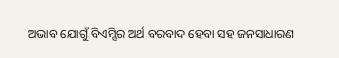ଅଭାବ ଯୋଗୁଁ ବିଏମ୍ସିର ଅର୍ଥ ବରବାଦ ହେବା ସହ ଜନସାଧାରଣ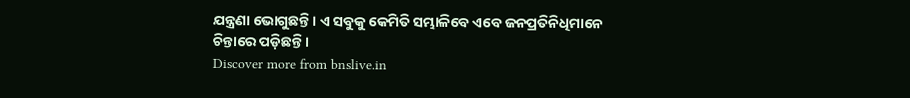ଯନ୍ତ୍ରଣା ଭୋଗୁଛନ୍ତି । ଏ ସବୁକୁ କେମିତି ସମ୍ଭାଳିବେ ଏବେ ଜନପ୍ରତିନିଧିମାନେ ଚିନ୍ତାରେ ପଡ଼ିଛନ୍ତି ।
Discover more from bnslive.in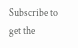Subscribe to get the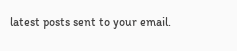latest posts sent to your email.